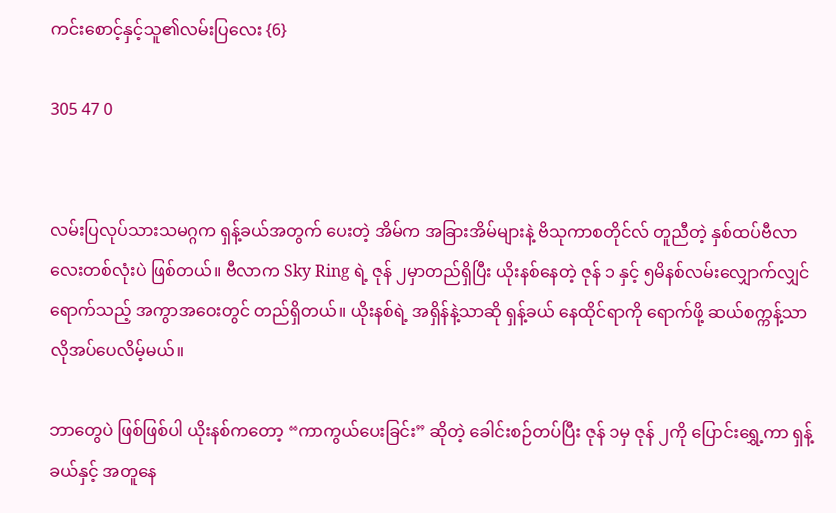ကင်းစောင့်နှင့်သူ၏လမ်းပြလေး {6}

305 47 0


လမ်းပြလုပ်သားသမဂ္ဂက ရှန့်ခယ်အတွက် ပေးတဲ့ အိမ်က အခြားအိမ်များနဲ့ ဗိသုကာစတိုင်လ် တူညီတဲ့ နှစ်ထပ်ဗီလာလေးတစ်လုံးပဲ ဖြစ်တယ်။ ဗီလာက Sky Ring ရဲ့ ဇုန် ၂မှာတည်ရှိပြီး ယိုးနစ်နေတဲ့ ဇုန် ၁ နှင့် ၅မိနစ်လမ်းလျှောက်လျှင် ရောက်သည့် အကွာအဝေးတွင် တည်ရှိတယ်။ ယိုးနစ်ရဲ့ အရှိန်နဲ့သာဆို ရှန့်ခယ် နေထိုင်ရာကို ရောက်ဖို့ ဆယ်စက္ကန့်သာ လိုအပ်ပေလိမ့်မယ်။

ဘာတွေပဲ ဖြစ်ဖြစ်ပါ ယိုးနစ်ကတော့ “ကာကွယ်ပေးခြင်း” ဆိုတဲ့ ခေါင်းစဉ်တပ်ပြီး ဇုန် ၁မှ ဇုန် ၂ကို ပြောင်းရွှေ့ကာ ရှန့်ခယ်နှင့် အတူနေ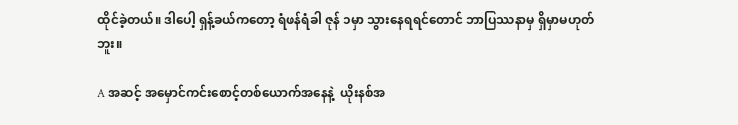ထိုင်ခဲ့တယ်။ ဒါပေါ့ ရှန့်ခယ်ကတော့ ရံဖန်ရံခါ ဇုန် ၁မှာ သွားနေရရင်တောင် ဘာပြဿနာမှ ရှိမှာမဟုတ်ဘူး။

A အဆင့် အမှောင်ကင်းစောင့်တစ်ယောက်အနေနဲ့  ယိုးနစ်အ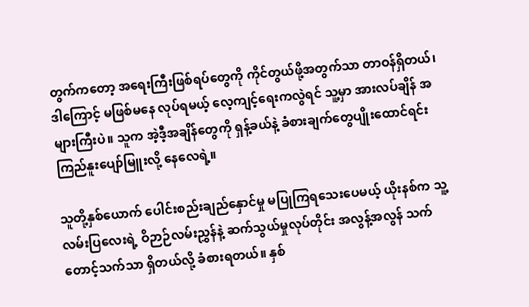တွက်ကတော့ အရေးကြီးဖြစ်ရပ်တွေကို ကိုင်တွယ်ဖို့အတွက်သာ တာဝန်ရှိတယ်၊ ဒါကြောင့် မဖြစ်မနေ လုပ်ရမယ့် လေ့ကျင့်ရေးကလွဲရင် သူ့မှာ အားလပ်ချိန် အများကြီးပဲ။ သူက အဲ့ဒီ့အချိန်တွေကို ရှန့်ခယ်နဲ့ ခံစားချက်တွေပျိုးထောင်ရင်း ကြည်နူးပျော်မြူးလို့ နေလေရဲ့။

သူတို့နှစ်ယောက် ပေါင်းစည်းချည်နှောင်မှု မပြုကြရသေးပေမယ့် ယိုးနစ်က သူ့လမ်းပြလေးရဲ့ ဝိဉာဉ်လမ်းညွှန်နဲ့ ဆက်သွယ်မှုလုပ်တိုင်း အလွန့်အလွန် သက်တောင့်သက်သာ ရှိတယ်လို့ ခံစားရတယ်။ နှစ်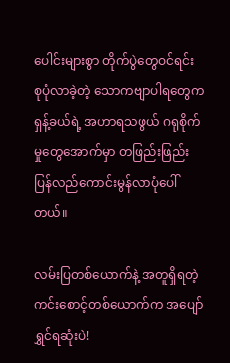ပေါင်းများစွာ တိုက်ပွဲတွေဝင်ရင်း စုပုံလာခဲ့တဲ့ သောကဗျာပါရတွေက ရှန့်ခယ်ရဲ့ အဟာရသဖွယ် ဂရုစိုက်မှုတွေအောက်မှာ တဖြည်းဖြည်း ပြန်လည်ကောင်းမွန်လာပုံပေါ်တယ်။

လမ်းပြတစ်ယောက်နဲ့ အတူရှိရတဲ့ ကင်းစောင့်တစ်ယောက်က အပျော်ရွှင်ရဆုံးပဲ!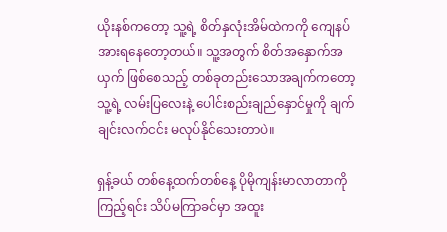ယိုးနစ်ကတော့ သူ့ရဲ့ စိတ်နှလုံးအိမ်ထဲကကို ကျေနပ်အားရနေတော့တယ်။ သူ့အတွက် စိတ်အနှောက်အယှက် ဖြစ်စေသည့် တစ်ခုတည်းသောအချက်ကတော့ သူ့ရဲ့ လမ်းပြလေးနဲ့ ပေါင်းစည်းချည်နှောင်မှုကို ချက်ချင်းလက်ငင်း မလုပ်နိုင်သေးတာပဲ။

ရှန့်ခယ် တစ်နေ့ထက်တစ်နေ့ ပိုမိုကျန်းမာလာတာကို ကြည့်ရင်း သိပ်မကြာခင်မှာ အထူး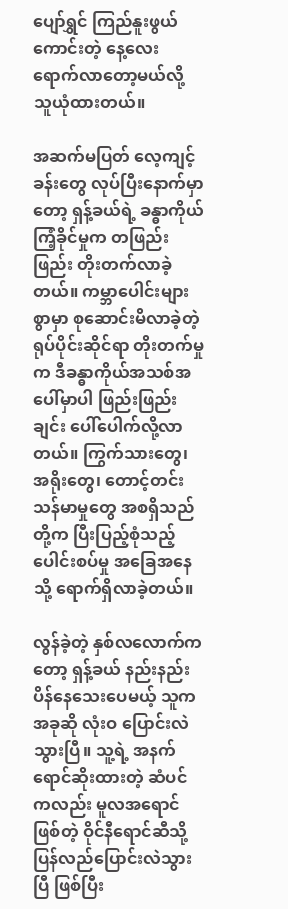ပျော်ရွှင် ကြည်နူးဖွယ်ကောင်းတဲ့ နေ့လေး ရောက်လာတော့မယ်လို့ သူယုံထားတယ်။

အဆက်မပြတ် လေ့ကျင့်ခန်းတွေ လုပ်ပြီးနောက်မှာတော့ ရှန့်ခယ်ရဲ့ ခန္ဓာကိုယ်ကြံ့ခိုင်မှုက တဖြည်းဖြည်း တိုးတက်လာခဲ့တယ်။ ကမ္ဘာပေါင်းများစွာမှာ စုဆောင်းမိလာခဲ့တဲ့ ရုပ်ပိုင်းဆိုင်ရာ တိုးတက်မှုက ဒီခန္ဓာကိုယ်အသစ်အပေါ်မှာပါ ဖြည်းဖြည်းချင်း ပေါ်ပေါက်လို့လာတယ်။ ကြွက်သားတွေ၊ အရိုးတွေ၊ တောင့်တင်းသန်မာမှုတွေ အစရှိသည်တို့က ပြီးပြည့်စုံသည့် ပေါင်းစပ်မှု အခြေအနေသို့ ရောက်ရှိလာခဲ့တယ်။

လွန်ခဲ့တဲ့ နှစ်လလောက်ကတော့ ရှန့်ခယ် နည်းနည်းပိန်နေသေးပေမယ့် သူက အခုဆို လုံးဝ ပြောင်းလဲသွားပြီ။ သူ့ရဲ့ အနက်ရောင်ဆိုးထားတဲ့ ဆံပင်ကလည်း မူလအရောင်ဖြစ်တဲ့ ဝိုင်နီရောင်ဆီသို့ ပြန်လည်ပြောင်းလဲသွားပြီ ဖြစ်ပြီး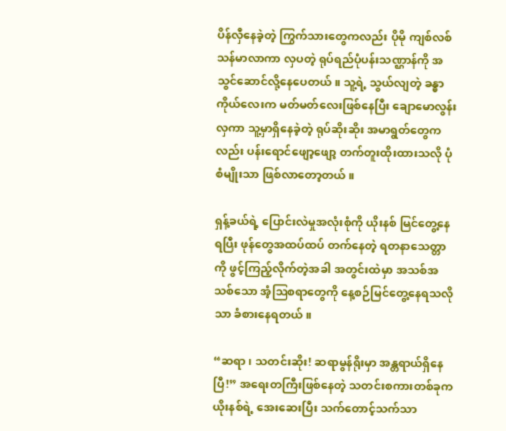ပိန်လှီနေခဲ့တဲ့ ကြွက်သားတွေကလည်း ပိုမို ကျစ်လစ်သန်မာလာကာ လှပတဲ့ ရုပ်ရည်ပုံပန်းသဏ္ဌာန်ကို အသွင်ဆောင်လို့နေပေတယ်။ သူ့ရဲ့ သွယ်လျတဲ့ ခန္ဓာကိုယ်လေးက မတ်မတ်လေးဖြစ်နေပြီး ချောမောလွန်းလှကာ သူ့မှာရှိနေခဲ့တဲ့ ရုပ်ဆိုးဆိုး အမာရွတ်တွေကလည်း ပန်းရောင်ဖျော့ဖျော့ တက်တူးထိုးထားသလို ပုံစံမျိုးသာ ဖြစ်လာတော့တယ်။

ရှန့်ခယ်ရဲ့ ပြောင်းလဲမှုအလုံးစုံကို ယိုးနစ် မြင်တွေ့နေရပြီး ဖုန်တွေအထပ်ထပ် တက်နေတဲ့ ရတနာသေတ္တာကို ဖွင့်ကြည့်လိုက်တဲ့အခါ အတွင်းထဲမှာ အသစ်အသစ်သော အံ့ဩစရာတွေကို နေ့စဉ်မြင်တွေ့နေရသလိုသာ ခံစားနေရတယ်။

“ဆရာ၊ သတင်းဆိုး! ဆရာမွန်ရိုးမှာ အန္တရာယ်ရှိနေပြီ!” အရေးတကြီးဖြစ်နေတဲ့ သတင်းစကားတစ်ခုက ယိုးနစ်ရဲ့ အေးဆေးပြီး သက်တောင့်သက်သာ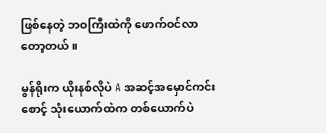ဖြစ်နေတဲ့ ဘဝကြီးထဲကို ဖောက်ဝင်လာတော့တယ်။

မွန်ရိုးက ယိုးနစ်လိုပဲ A အဆင့်အမှောင်ကင်းစောင့် သုံးယောက်ထဲက တစ်ယောက်ပဲ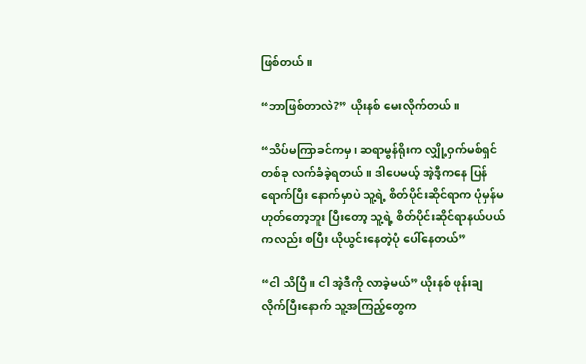ဖြစ်တယ်။

“ဘာဖြစ်တာလဲ?” ယိုးနစ် မေးလိုက်တယ်။

“သိပ်မကြာခင်ကမှ၊ ဆရာမွန်ရိုးက လျှို့ဝှက်မစ်ရှင်တစ်ခု လက်ခံခဲ့ရတယ်။ ဒါပေမယ့် အဲ့ဒီ့ကနေ ပြန်ရောက်ပြီး နောက်မှာပဲ သူ့ရဲ့ စိတ်ပိုင်းဆိုင်ရာက ပုံမှန်မဟုတ်တော့ဘူး ပြီးတော့ သူ့ရဲ့ စိတ်ပိုင်းဆိုင်ရာနယ်ပယ်ကလည်း စပြီး ယိုယွင်းနေတဲ့ပုံ ပေါ်နေတယ်”

“ငါ သိပြီ။ ငါ အဲ့ဒီကို လာခဲ့မယ်” ယိုးနစ် ဖုန်းချလိုက်ပြီးနောက် သူ့အကြည့်တွေက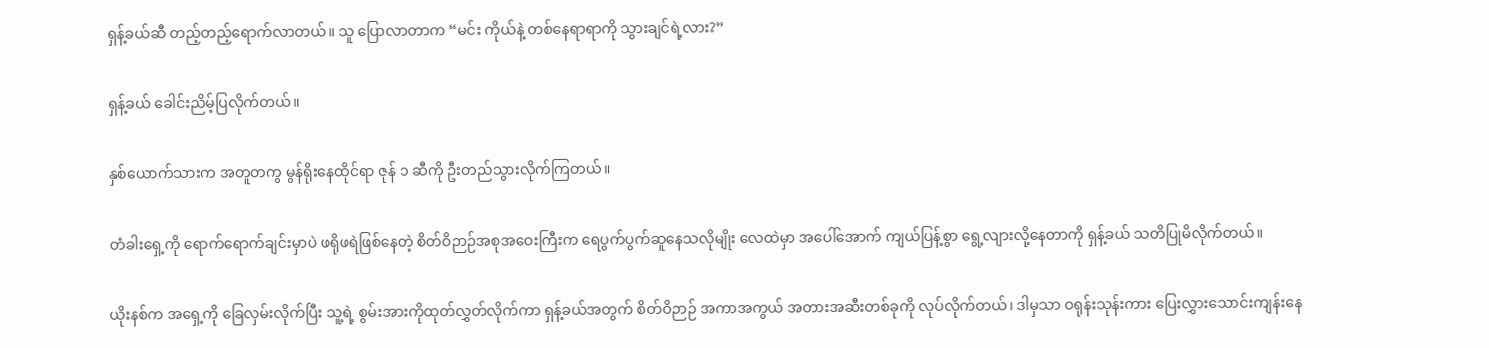ရှန့်ခယ်ဆီ တည့်တည့်ရောက်လာတယ်။ သူ ပြောလာတာက “မင်း ကိုယ်နဲ့ တစ်နေရာရာကို သွားချင်ရဲ့လား?”

ရှန့်ခယ် ခေါင်းညိမ့်ပြလိုက်တယ်။

နှစ်ယောက်သားက အတူတကွ မွန်ရိုးနေထိုင်ရာ ဇုန် ၁ ဆီကို ဦးတည်သွားလိုက်ကြတယ်။

တံခါးရှေ့ကို ရောက်ရောက်ချင်းမှာပဲ ဖရိုဖရဲဖြစ်နေတဲ့ စိတ်ဝိဉာဉ်အစုအဝေးကြီးက ရေပွက်ပွက်ဆူနေသလိုမျိုး လေထဲမှာ အပေါ်အောက် ကျယ်ပြန့်စွာ ရွေ့လျားလို့နေတာကို ရှန့်ခယ် သတိပြုမိလိုက်တယ်။

ယိုးနစ်က အရှေ့ကို ခြေလှမ်းလိုက်ပြီး သူ့ရဲ့ စွမ်းအားကိုထုတ်လွှတ်လိုက်ကာ ရှန့်ခယ်အတွက် စိတ်ဝိဉာဉ် အကာအကွယ် အတားအဆီးတစ်ခုကို လုပ်လိုက်တယ်၊ ဒါမှသာ ဝရုန်းသုန်းကား ပြေးလွှားသောင်းကျန်းနေ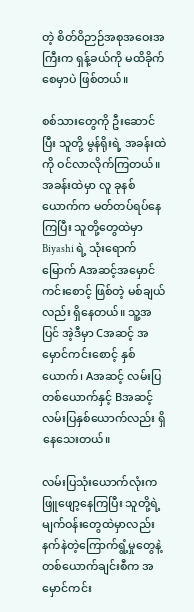တဲ့ စိတ်ဝိဉာဉ်အစုအဝေးအကြီးက ရှန့်ခယ်ကို မထိခိုက်စေမှာပဲ ဖြစ်တယ်။

စစ်သားတွေကို ဦးဆောင်ပြီး သူတို့ မွန်ရိုးရဲ့ အခန်းထဲကို ဝင်လာလိုက်ကြတယ်။ အခန်းထဲမှာ လူ ခုနစ်ယောက်က မတ်တပ်ရပ်နေကြပြီး သူတို့တွေထဲမှာ Biyashi ရဲ့ သုံးရောက်မြောက် Aအဆင့်အမှောင်ကင်းစောင့် ဖြစ်တဲ့ မစ်ချယ်လည်း ရှိနေတယ်။ သူ့အပြင် အဲ့ဒီမှာ Cအဆင့် အမှောင်ကင်းစောင့် နှစ်ယောက်၊ Aအဆင့် လမ်းပြတစ်ယောက်နှင့် Bအဆင့် လမ်းပြနှစ်ယောက်လည်း ရှိနေသေးတယ်။

လမ်းပြသုံးယောက်လုံးက ဖြူဖျော့နေကြပြီး သူတို့ရဲ့ မျက်ဝန်းတွေထဲမှာလည်း နက်နဲတဲ့ကြောက်ရွံ့မှုတွေနဲ့ တစ်ယောက်ချင်းစီက အမှောင်ကင်း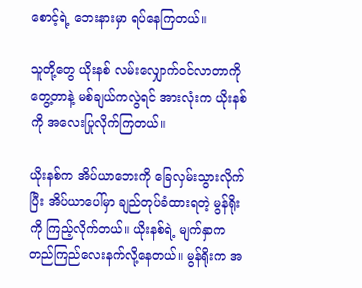စောင့်ရဲ့ ဘေးနားမှာ ရပ်နေကြတယ်။

သူတို့တွေ ယိုးနစ် လမ်းလျှောက်ဝင်လာတာကို တွေ့တာနဲ့ မစ်ချယ်ကလွဲရင် အားလုံးက ယိုးနစ်ကို အလေးပြုလိုက်ကြတယ်။

ယိုးနစ်က အိပ်ယာဘေးကို ခြေလှမ်းသွားလိုက်ပြီး အိပ်ယာပေါ်မှာ ချည်တုပ်ခံထားရတဲ့ မွန်ရိုးကို ကြည့်လိုက်တယ်။ ယိုးနစ်ရဲ့ မျက်နှာက တည်ကြည်လေးနက်လို့နေတယ်။ မွန်ရိုးက အ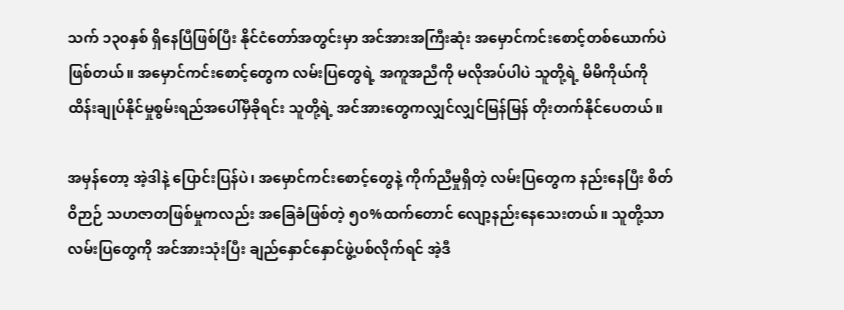သက် ၁၃၀နှစ် ရှိနေပြီဖြစ်ပြီး နိုင်ငံတော်အတွင်းမှာ အင်အားအကြီးဆုံး အမှောင်ကင်းစောင့်တစ်ယောက်ပဲ ဖြစ်တယ်။ အမှောင်ကင်းစောင့်တွေက လမ်းပြတွေရဲ့ အကူအညီကို မလိုအပ်ပါပဲ သူတို့ရဲ့ မိမိကိုယ်ကို ထိန်းချုပ်နိုင်မှုစွမ်းရည်အပေါ်မှီခိုရင်း သူတို့ရဲ့ အင်အားတွေကလျှင်လျှင်မြန်မြန် တိုးတက်နိုင်ပေတယ်။

အမှန်တော့ အဲ့ဒါနဲ့ ပြောင်းပြန်ပဲ၊ အမှောင်ကင်းစောင့်တွေနဲ့ ကိုက်ညီမှုရှိတဲ့ လမ်းပြတွေက နည်းနေပြီး စိတ်ဝိဉာဉ် သဟဇာတဖြစ်မှုကလည်း အခြေခံဖြစ်တဲ့ ၅၀%ထက်တောင် လျော့နည်းနေသေးတယ်။ သူတို့သာ လမ်းပြတွေကို အင်အားသုံးပြီး ချည်နှောင်နှောင်ဖွဲ့ပစ်လိုက်ရင် အဲ့ဒီ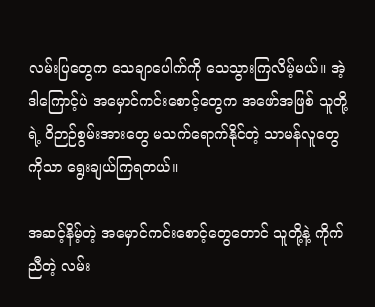လမ်းပြတွေက သေချာပေါက်ကို သေသွားကြလိမ့်မယ်။ အဲ့ဒါကြောင့်ပဲ အမှောင်ကင်းစောင့်တွေက အဖော်အဖြစ် သူတို့ရဲ့ ဝိဉာဉ်စွမ်းအားတွေ မသက်ရောက်နိုင်တဲ့ သာမန်လူတွေကိုသာ ရွေးချယ်ကြရတယ်။

အဆင့်နိမ့်တဲ့ အမှောင်ကင်းစောင့်တွေတောင် သူတို့နဲ့ ကိုက်ညီတဲ့ လမ်း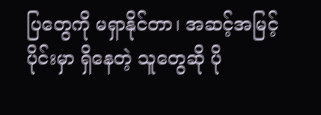ပြတွေကို မရှာနိုင်တာ၊ အဆင့်အမြင့်ပိုင်းမှာ ရှိနေတဲ့ သူတွေဆို ပို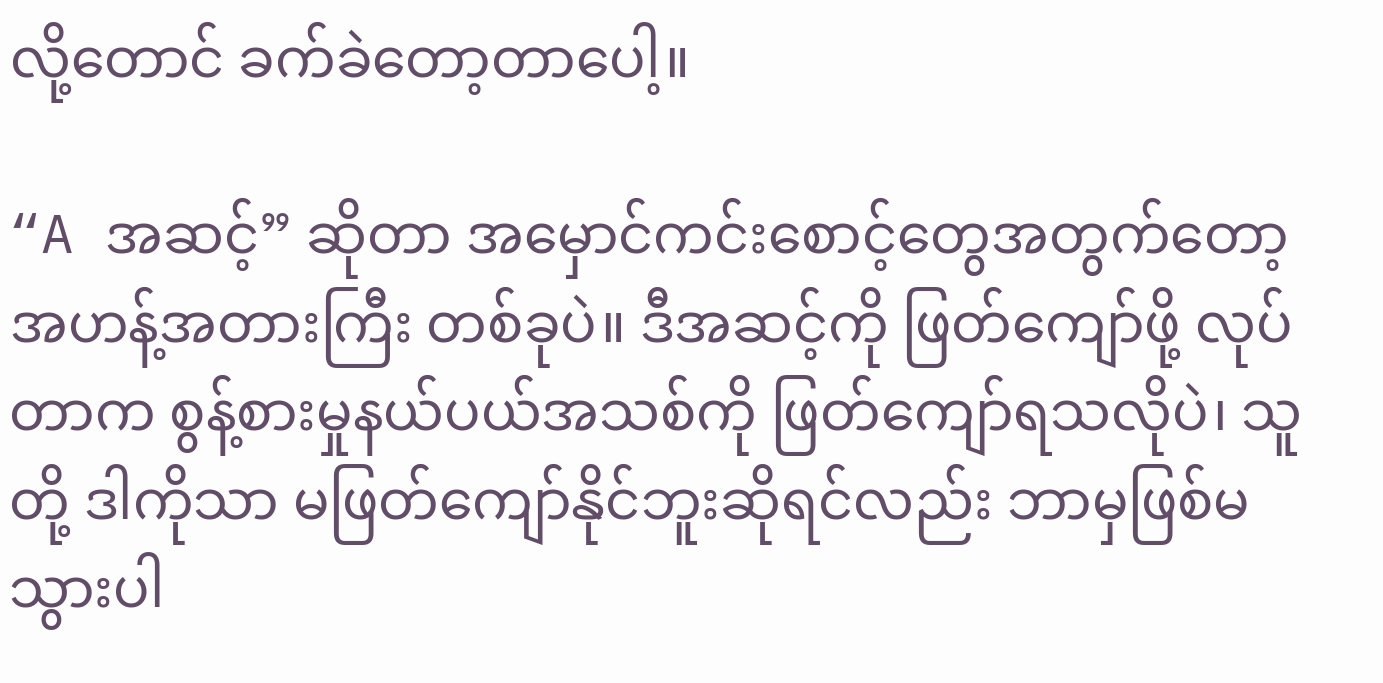လို့တောင် ခက်ခဲတော့တာပေါ့။

“A အဆင့်” ဆိုတာ အမှောင်ကင်းစောင့်တွေအတွက်တော့ အဟန့်အတားကြီး တစ်ခုပဲ။ ဒီအဆင့်ကို ဖြတ်ကျော်ဖို့ လုပ်တာက စွန့်စားမှုနယ်ပယ်အသစ်ကို ဖြတ်ကျော်ရသလိုပဲ၊ သူတို့ ဒါကိုသာ မဖြတ်ကျော်နိုင်ဘူးဆိုရင်လည်း ဘာမှဖြစ်မသွားပါ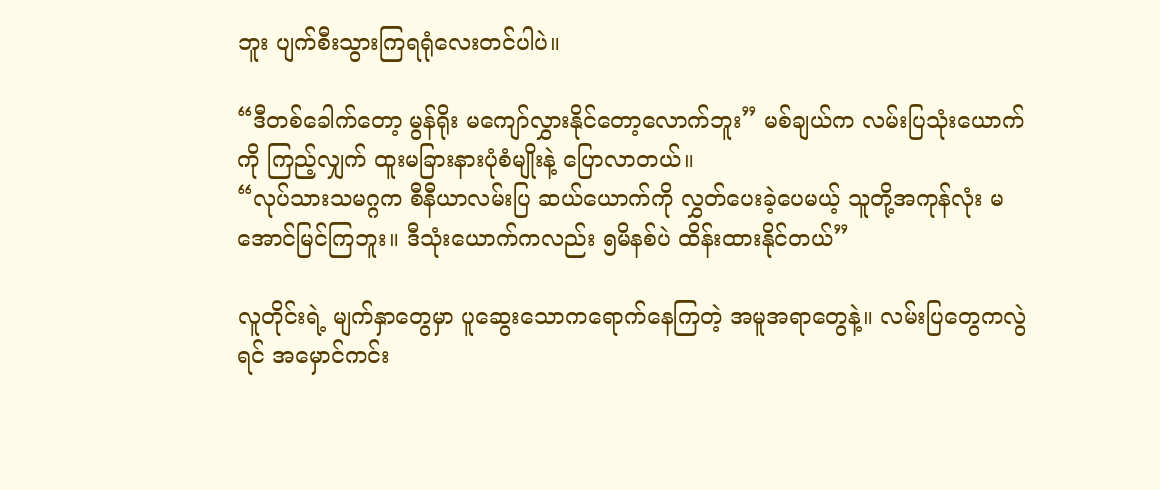ဘူး ပျက်စီးသွားကြရရုံလေးတင်ပါပဲ။

“ဒီတစ်ခေါက်တော့ မွန်ရိုး မကျော်လွှားနိုင်တော့လောက်ဘူး” မစ်ချယ်က လမ်းပြသုံးယောက်ကို ကြည့်လျှက် ထူးမခြားနားပုံစံမျိုးနဲ့ ပြောလာတယ်။
“လုပ်သားသမဂ္ဂက စီနီယာလမ်းပြ ဆယ်ယောက်ကို လွှတ်ပေးခဲ့ပေမယ့် သူတို့အကုန်လုံး မအောင်မြင်ကြဘူး။ ဒီသုံးယောက်ကလည်း ၅မိနစ်ပဲ ထိန်းထားနိုင်တယ်”

လူတိုင်းရဲ့ မျက်နှာတွေမှာ ပူဆွေးသောကရောက်နေကြတဲ့ အမူအရာတွေနဲ့။ လမ်းပြတွေကလွဲရင် အမှောင်ကင်း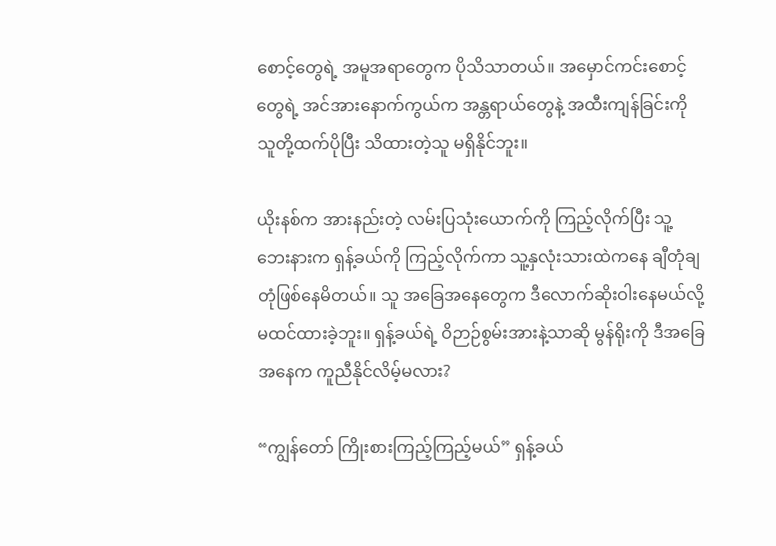စောင့်တွေရဲ့ အမူအရာတွေက ပိုသိသာတယ်။ အမှောင်ကင်းစောင့်တွေရဲ့ အင်အားနောက်ကွယ်က အန္တရာယ်တွေနဲ့ အထီးကျန်ခြင်းကို သူတို့ထက်ပိုပြီး သိထားတဲ့သူ မရှိနိုင်ဘူး။

ယိုးနစ်က အားနည်းတဲ့ လမ်းပြသုံးယောက်ကို ကြည့်လိုက်ပြီး သူ့ဘေးနားက ရှန့်ခယ်ကို ကြည့်လိုက်ကာ သူ့နှလုံးသားထဲကနေ ချီတုံချတုံဖြစ်နေမိတယ်။ သူ အခြေအနေတွေက ဒီလောက်ဆိုးဝါးနေမယ်လို့ မထင်ထားခဲ့ဘူး။ ရှန့်ခယ်ရဲ့ ဝိဉာဉ်စွမ်းအားနဲ့သာဆို မွန်ရိုးကို ဒီအခြေအနေက ကူညီနိုင်လိမ့်မလား?

“ကျွန်တော် ကြိုးစားကြည့်ကြည့်မယ်” ရှန့်ခယ်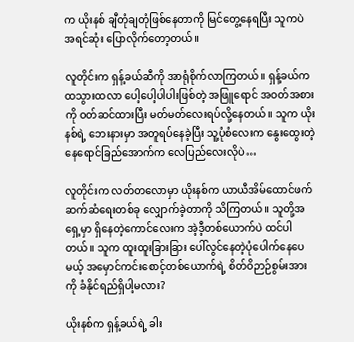က ယိုးနစ် ချီတုံချတုံဖြစ်နေတာကို မြင်တွေ့နေရပြီး သူကပဲ အရင်ဆုံး ပြောလိုက်တော့တယ်။

လူတိုင်းက ရှန့်ခယ်ဆီကို အာရုံစိုက်လာကြတယ်။ ရှန့်ခယ်က ထသွားထလာ ပေါ့ပေါ့ပါပါးဖြစ်တဲ့ အဖြူရောင် အဝတ်အစားကို ဝတ်ဆင်ထားပြီး မတ်မတ်လေးရပ်လို့နေတယ်။ သူက ယိုးနစ်ရဲ့ ဘေးနားမှာ အတူရပ်နေခဲ့ပြီး သူ့ပုံစံလေးက နွေးထွေးတဲ့ နေရောင်ခြည်အောက်က လေပြည်လေးလိုပဲ…

လူတိုင်းက လတ်တလောမှာ ယိုးနစ်က ယာယီအိမ်ထောင်ဖက်ဆက်ဆံရေးတစ်ခု လျှောက်ခဲ့တာကို သိကြတယ်။ သူတို့အရှေ့မှာ ရှိနေတဲ့ကောင်လေးက အဲ့ဒီ့တစ်ယောက်ပဲ ထင်ပါတယ်။ သူက ထူးထူးခြားခြား ပေါ်လွင်နေတဲ့ပုံပေါက်နေပေမယ့် အမှောင်ကင်းစောင့်တစ်ယောက်ရဲ့ စိတ်ဝိဉာဉ်စွမ်းအားကို ခံနိုင်ရည်ရှိပါ့မလား?

ယိုးနစ်က ရှန့်ခယ်ရဲ့ ခါး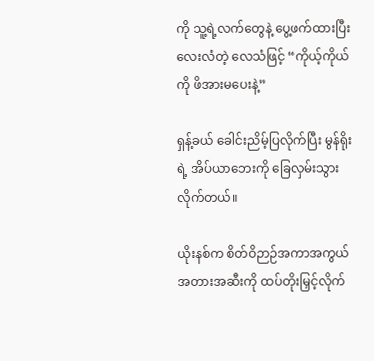ကို သူ့ရဲ့လက်တွေနဲ့ ပွေ့ဖက်ထားပြီး လေးလံတဲ့ လေသံဖြင့် “ကိုယ့်ကိုယ်ကို ဖိအားမပေးနဲ့”

ရှန့်ခယ် ခေါင်းညိမ့်ပြလိုက်ပြီး မွန်ရိုးရဲ့ အိပ်ယာဘေးကို ခြေလှမ်းသွားလိုက်တယ်။

ယိုးနစ်က စိတ်ဝိဉာဉ်အကာအကွယ် အတားအဆီးကို ထပ်တိုးမြှင့်လိုက်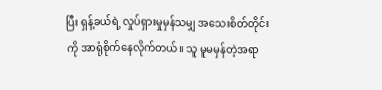ပြီး ရှန့်ခယ်ရဲ့ လှုပ်ရှားမှုမှန်သမျှ အသေးစိတ်တိုင်းကို အာရုံစိုက်နေလိုက်တယ်။ သူ မူမမှန်တဲ့အရာ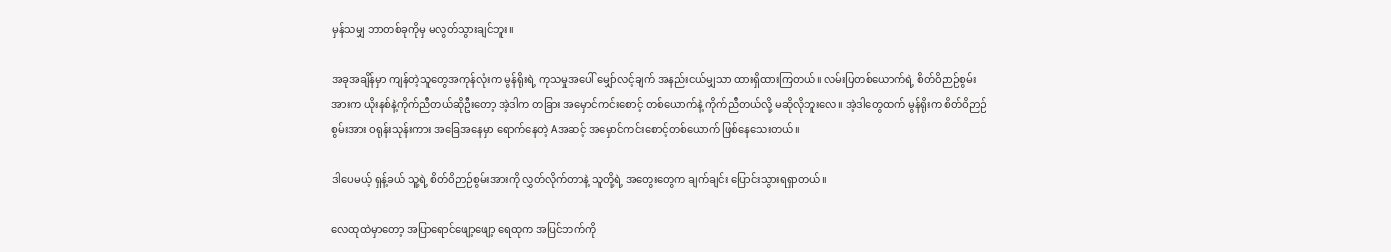မှန်သမျှ ဘာတစ်ခုကိုမှ မလွတ်သွားချင်ဘူး။

အခုအချိန်မှာ ကျန်တဲ့သူတွေအကုန်လုံးက မွန်ရိုးရဲ့ ကုသမှုအပေါ် မျှော်လင့်ချက် အနည်းငယ်မျှသာ ထားရှိထားကြတယ်။ လမ်းပြတစ်ယောက်ရဲ့ စိတ်ဝိဉာဉ်စွမ်းအားက ယိုးနစ်နဲ့ကိုက်ညီတယ်ဆိုဦးတော့ အဲ့ဒါက တခြား အမှောင်ကင်းစောင့် တစ်ယောက်နဲ့ ကိုက်ညီတယ်လို့ မဆိုလိုဘူးလေ။ အဲ့ဒါတွေထက် မွန်ရိုးက စိတ်ဝိဉာဉ်စွမ်းအား ဝရုန်းသုန်းကား အခြေအနေမှာ ရောက်နေတဲ့ Aအဆင့် အမှောင်ကင်းစောင့်တစ်ယောက် ဖြစ်နေသေးတယ်။

ဒါပေမယ့် ရှန့်ခယ် သူ့ရဲ့ စိတ်ဝိဉာဉ်စွမ်းအားကို လွှတ်လိုက်တာနဲ့ သူတို့ရဲ့ အတွေးတွေက ချက်ချင်း ပြောင်းသွားရရှာတယ်။

လေထုထဲမှာတော့ အပြာရောင်ဖျော့ဖျော့ ရေထုက အပြင်ဘက်ကို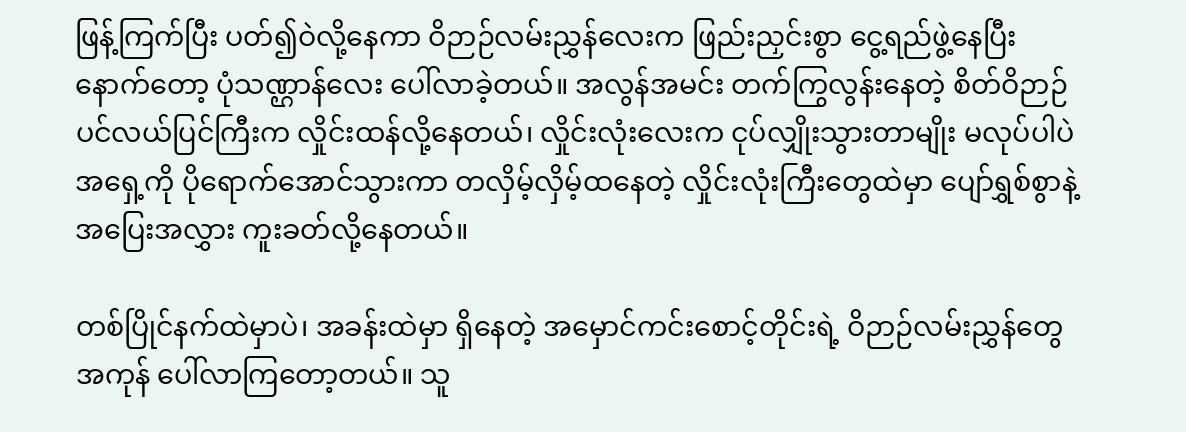ဖြန့်ကြက်ပြီး ပတ်၍ဝဲလို့နေကာ ဝိဉာဉ်လမ်းညွှန်လေးက ဖြည်းညှင်းစွာ ငွေ့ရည်ဖွဲ့နေပြီးနောက်တော့ ပုံသဏ္ဌာန်လေး ပေါ်လာခဲ့တယ်။ အလွန်အမင်း တက်ကြွလွန်းနေတဲ့ စိတ်ဝိဉာဉ် ပင်လယ်ပြင်ကြီးက လှိုင်းထန်လို့နေတယ်၊ လှိုင်းလုံးလေးက ငုပ်လျှိုးသွားတာမျိုး မလုပ်ပါပဲ အရှေ့ကို ပိုရောက်အောင်သွားကာ တလှိမ့်လှိမ့်ထနေတဲ့ လှိုင်းလုံးကြီးတွေထဲမှာ ပျော်ရွှစ်စွာနဲ့ အပြေးအလွှား ကူးခတ်လို့နေတယ်။

တစ်ပြိုင်နက်ထဲမှာပဲ၊ အခန်းထဲမှာ ရှိနေတဲ့ အမှောင်ကင်းစောင့်တိုင်းရဲ့ ဝိဉာဉ်လမ်းညွှန်တွေအကုန် ပေါ်လာကြတော့တယ်။ သူ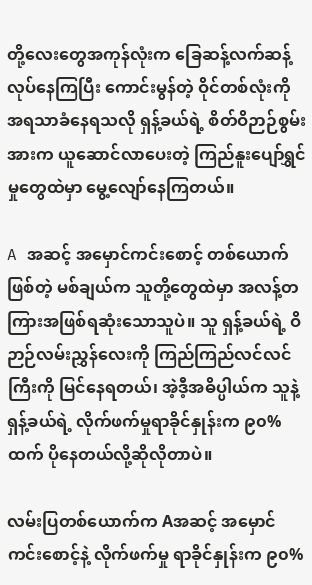တို့လေးတွေအကုန်လုံးက ခြေဆန့်လက်ဆန့်လုပ်နေကြပြီး ကောင်းမွန်တဲ့ ဝိုင်တစ်လုံးကို အရသာခံနေရသလို ရှန့်ခယ်ရဲ့ စိတ်ဝိဉာဉ်စွမ်းအားက ယူဆောင်လာပေးတဲ့ ကြည်နူးပျော်ရွှင်မှုတွေထဲမှာ မွေ့လျော်နေကြတယ်။

A အဆင့် အမှောင်ကင်းစောင့် တစ်ယောက်ဖြစ်တဲ့ မစ်ချယ်က သူတို့တွေထဲမှာ အလန့်တကြားအဖြစ်ရဆုံးသောသူပဲ။ သူ ရှန့်ခယ်ရဲ့ ဝိဉာဉ်လမ်းညွှန်လေးကို ကြည်ကြည်လင်လင်ကြီးကို မြင်နေရတယ်၊ အဲ့ဒီ့အဓိပ္ပါယ်က သူနဲ့ရှန့်ခယ်ရဲ့ လိုက်ဖက်မှုရာခိုင်နှုန်းက ၉၀%ထက် ပိုနေတယ်လို့ဆိုလိုတာပဲ။

လမ်းပြတစ်ယောက်က Aအဆင့် အမှောင်ကင်းစောင့်နဲ့ လိုက်ဖက်မှု ရာခိုင်နှုန်းက ၉၀%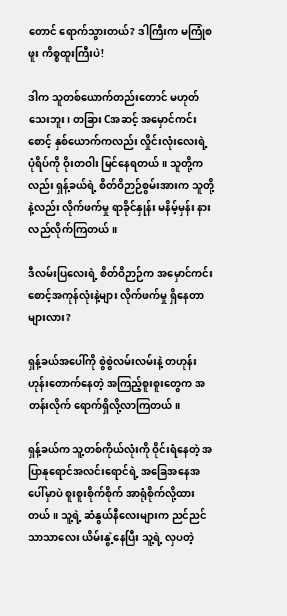တောင် ရောက်သွားတယ်? ဒါကြီးက မကြုံစဖူး ကိစ္စထူးကြီးပဲ!

ဒါက သူတစ်ယောက်တည်းတောင် မဟုတ်သေးဘူး၊ တခြား Cအဆင့် အမှောင်ကင်းစောင့် နှစ်ယောက်ကလည်း လှိုင်းလုံးလေးရဲ့ ပုံရိပ်ကို ဝိုးတဝါး မြင်နေရတယ်။ သူတို့ကလည်း ရှန့်ခယ်ရဲ့ စိတ်ဝိဉာဉ်စွမ်းအားက သူတို့နဲ့လည်း လိုက်ဖက်မှု ရာခိုင်နှုန်း မနိမ့်မှန်း နားလည်လိုက်ကြတယ်။

ဒီလမ်းပြလေးရဲ့ စိတ်ဝိဉာဉ်က အမှောင်ကင်းစောင့်အကုန်လုံးနဲ့များ လိုက်ဖက်မှု ရှိနေတာများလား?

ရှန့်ခယ်အပေါ်ကို စွဲစွဲလမ်းလမ်းနဲ့ တဟုန်းဟုန်းတောက်နေတဲ့ အကြည့်စူးစူးတွေက အတန်းလိုက် ရောက်ရှိလို့လာကြတယ်။

ရှန့်ခယ်က သူ့တစ်ကိုယ်လုံးကို ဝိုင်းရံနေတဲ့ အပြာနုရောင်အလင်းရောင်ရဲ့ အခြေအနေအပေါ်မှာပဲ စူးစူးစိုက်စိုက် အာရုံစိုက်လို့ထားတယ်။ သူ့ရဲ့ ဆံနွယ်နီလေးများက ညင်ညင်သာသာလေး ယိမ်းနွဲ့နေပြီး သူ့ရဲ့ လှပတဲ့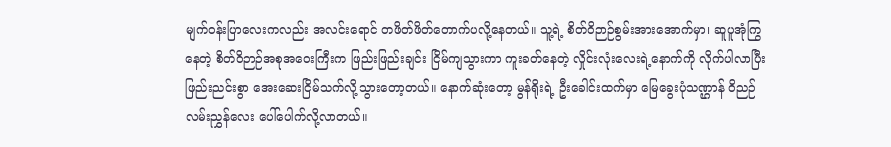မျက်ဝန်းပြာလေးကလည်း အလင်းရောင် တဖိတ်ဖိတ်တောက်ပလို့နေတယ်။ သူ့ရဲ့ စိတ်ဝိဉာဉ်စွမ်းအားအောက်မှာ၊ ဆူပူအုံကြွနေတဲ့ စိတ်ဝိဉာဉ်အစုအဝေးကြီးက ဖြည်းဖြည်းချင်း ငြိမ်ကျသွားကာ ကူးခတ်နေတဲ့ လှိုင်းလုံးလေးရဲ့နောက်ကို လိုက်ပါလာပြီး ဖြည်းညင်းစွာ အေးဆေးငြိမ်သက်လို့သွားတော့တယ်။ နောက်ဆုံးတော့ မွန်ရိုးရဲ့ ဦးခေါင်းထက်မှာ မြေခွေးပုံသဏ္ဌာန် ဝိညဉ်လမ်းညွှန်လေး ပေါ်ပေါက်လို့လာတယ်။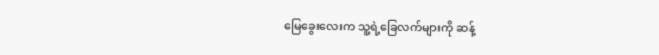မြေခွေးလေးက သူ့ရဲ့ခြေလက်များကို ဆန့်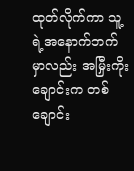ထုတ်လိုက်ကာ သူ့ရဲ့အနောက်ဘက်မှာလည်း အမြှီးကိုးချောင်းက တစ်ချောင်း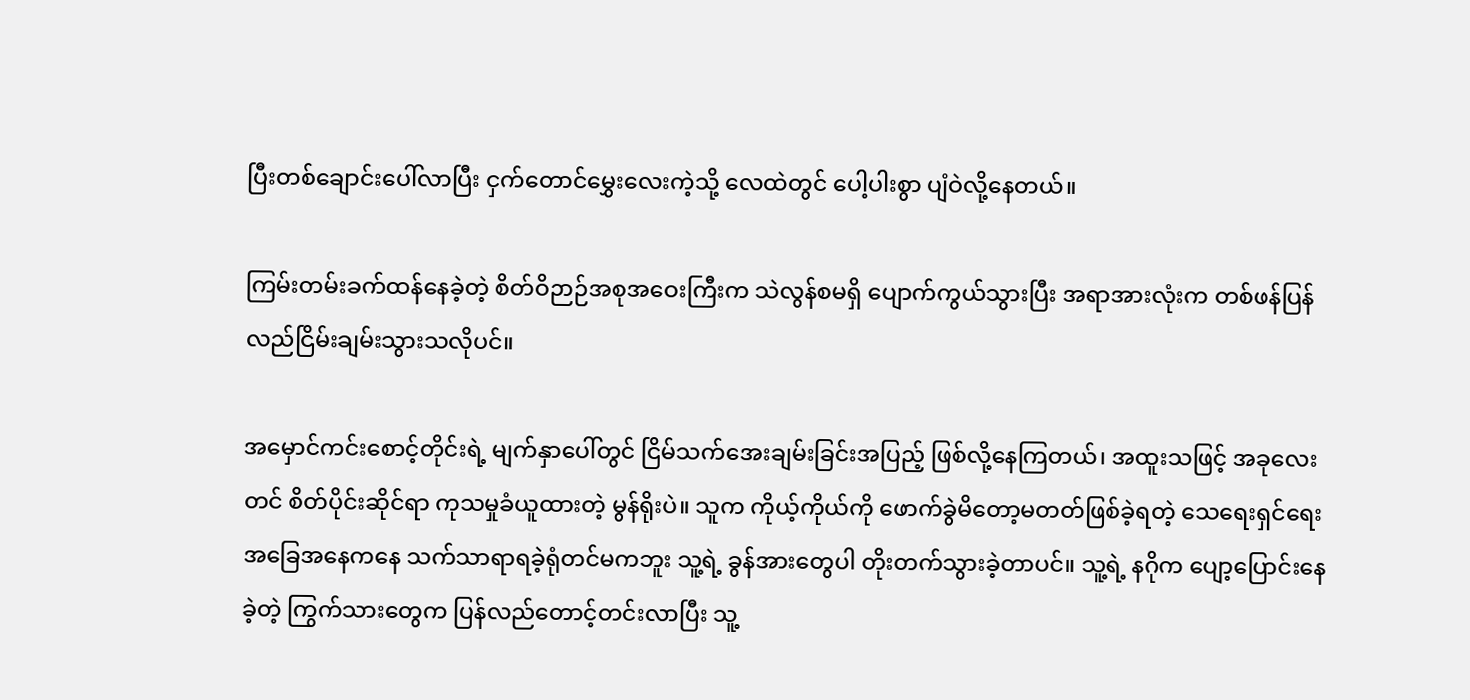ပြီးတစ်ချောင်းပေါ်လာပြီး ငှက်တောင်မွှေးလေးကဲ့သို့ လေထဲတွင် ပေါ့ပါးစွာ ပျံဝဲလို့နေတယ်။

ကြမ်းတမ်းခက်ထန်နေခဲ့တဲ့ စိတ်ဝိဉာဉ်အစုအဝေးကြီးက သဲလွန်စမရှိ ပျောက်ကွယ်သွားပြီး အရာအားလုံးက တစ်ဖန်ပြန်လည်ငြိမ်းချမ်းသွားသလိုပင်။

အမှောင်ကင်းစောင့်တိုင်းရဲ့ မျက်နှာပေါ်တွင် ငြိမ်သက်အေးချမ်းခြင်းအပြည့် ဖြစ်လို့နေကြတယ်၊ အထူးသဖြင့် အခုလေးတင် စိတ်ပိုင်းဆိုင်ရာ ကုသမှုခံယူထားတဲ့ မွန်ရိုးပဲ။ သူက ကိုယ့်ကိုယ်ကို ဖောက်ခွဲမိတော့မတတ်ဖြစ်ခဲ့ရတဲ့ သေရေးရှင်ရေးအခြေအနေကနေ သက်သာရာရခဲ့ရုံတင်မကဘူး သူ့ရဲ့ ခွန်အားတွေပါ တိုးတက်သွားခဲ့တာပင်။ သူ့ရဲ့ နဂိုက ပျော့ပြောင်းနေခဲ့တဲ့ ကြွက်သားတွေက ပြန်လည်တောင့်တင်းလာပြီး သူ့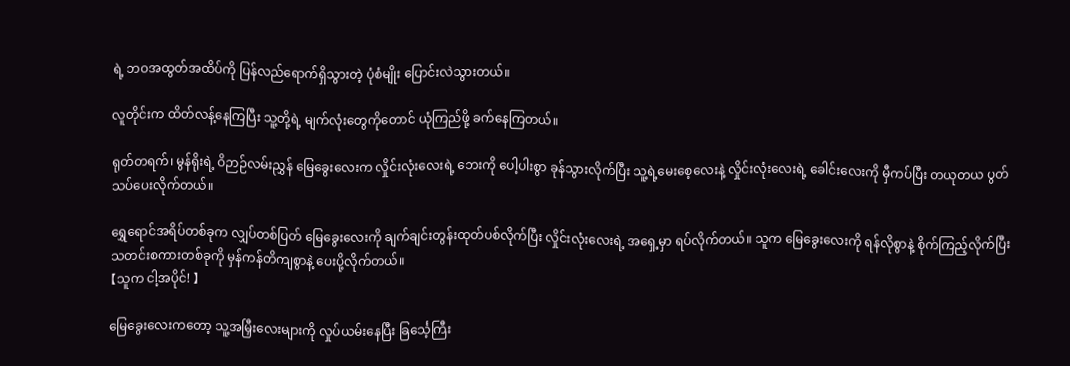ရဲ့ ဘဝအထွတ်အထိပ်ကို ပြန်လည်ရောက်ရှိသွားတဲ့ ပုံစံမျိုး ပြောင်းလဲသွားတယ်။

လူတိုင်းက ထိတ်လန့်နေကြပြီး သူ့တို့ရဲ့ မျက်လုံးတွေကိုတောင် ယုံကြည်ဖို့ ခက်နေကြတယ်။

ရုတ်တရက်၊ မွန်ရိုးရဲ့ ဝိဉာဉ်လမ်းညွှန် မြေခွေးလေးက လှိုင်းလုံးလေးရဲ့ ဘေးကို ပေါ့ပါးစွာ ခုန်သွားလိုက်ပြီး သူ့ရဲ့မေးစေ့လေးနဲ့ လှိုင်းလုံးလေးရဲ့ ခေါင်းလေးကို မှီကပ်ပြီး တယုတယ ပွတ်သပ်ပေးလိုက်တယ်။

ရွှေရောင်အရိပ်တစ်ခုက လျှပ်တစ်ပြတ် မြေခွေးလေးကို ချက်ချင်းတွန်းထုတ်ပစ်လိုက်ပြီး လှိုင်းလုံးလေးရဲ့ အရှေ့မှာ ရပ်လိုက်တယ်။ သူက မြေခွေးလေးကို ရန်လိုစွာနဲ့ စိုက်ကြည့်လိုက်ပြီး သတင်းစကားတစ်ခုကို မှန်ကန်တိကျစွာနဲ့ ပေးပို့လိုက်တယ်။
【သူက ငါ့အပိုင်! 】

မြေခွေးလေးကတော့ သူ့အမြှီးလေးများကို လှုပ်ယမ်းနေပြီး ခြင်္သေ့ကြီး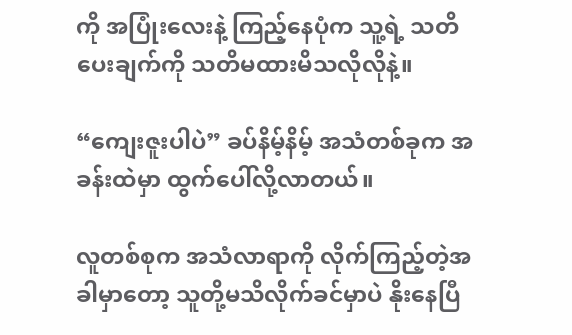ကို အပြုံးလေးနဲ့ ကြည့်နေပုံက သူ့ရဲ့ သတိပေးချက်ကို သတိမထားမိသလိုလိုနဲ့။

“ကျေးဇူးပါပဲ” ခပ်နိမ့်နိမ့် အသံတစ်ခုက အခန်းထဲမှာ ထွက်ပေါ်လို့လာတယ်။

လူတစ်စုက အသံလာရာကို လိုက်ကြည့်တဲ့အခါမှာတော့ သူတို့မသိလိုက်ခင်မှာပဲ နိုးနေပြီ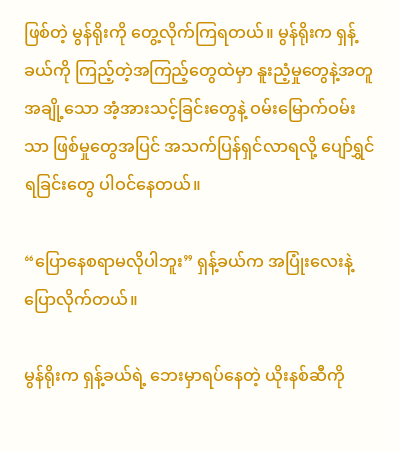ဖြစ်တဲ့ မွန်ရိုးကို တွေ့လိုက်ကြရတယ်။ မွန်ရိုးက ရှန့်ခယ်ကို ကြည့်တဲ့အကြည့်တွေထဲမှာ နူးညံ့မှုတွေနဲ့အတူ အချို့သော အံ့အားသင့်ခြင်းတွေနဲ့ ဝမ်းမြောက်ဝမ်းသာ ဖြစ်မှုတွေအပြင် အသက်ပြန်ရှင်လာရလို့ ပျော်ရွှင်ရခြင်းတွေ ပါဝင်နေတယ်။

“ပြောနေစရာမလိုပါဘူး” ရှန့်ခယ်က အပြုံးလေးနဲ့ ပြောလိုက်တယ်။

မွန်ရိုးက ရှန့်ခယ်ရဲ့ ဘေးမှာရပ်နေတဲ့ ယိုးနစ်ဆီကို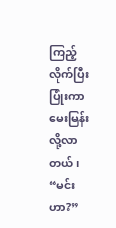ကြည့်လိုက်ပြီး ပြုံးကာ မေးမြန်းလို့လာတယ်၊ “မင်းဟာ?”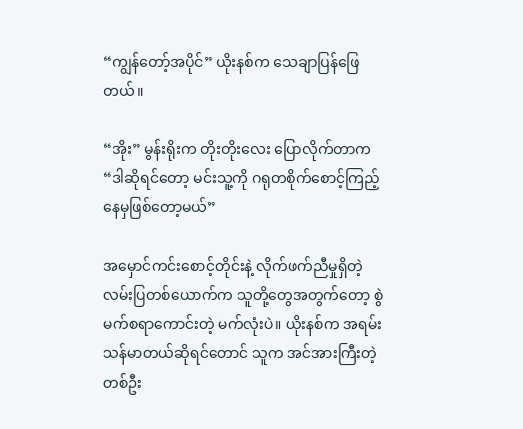“ကျွန်တော့်အပိုင်” ယိုးနစ်က သေချာပြန်ဖြေတယ်။

“အိုး” မွန်းရိုးက တိုးတိုးလေး ပြောလိုက်တာက “ဒါဆိုရင်တော့ မင်းသူ့ကို ဂရုတစိုက်စောင့်ကြည့်နေမှဖြစ်တော့မယ်”

အမှောင်ကင်းစောင့်တိုင်းနဲ့ လိုက်ဖက်ညီမှုရှိတဲ့ လမ်းပြတစ်ယောက်က သူတို့တွေအတွက်တော့ စွဲမက်စရာကောင်းတဲ့ မက်လုံးပဲ။ ယိုးနစ်က အရမ်း သန်မာတယ်ဆိုရင်တောင် သူက အင်အားကြီးတဲ့ တစ်ဦး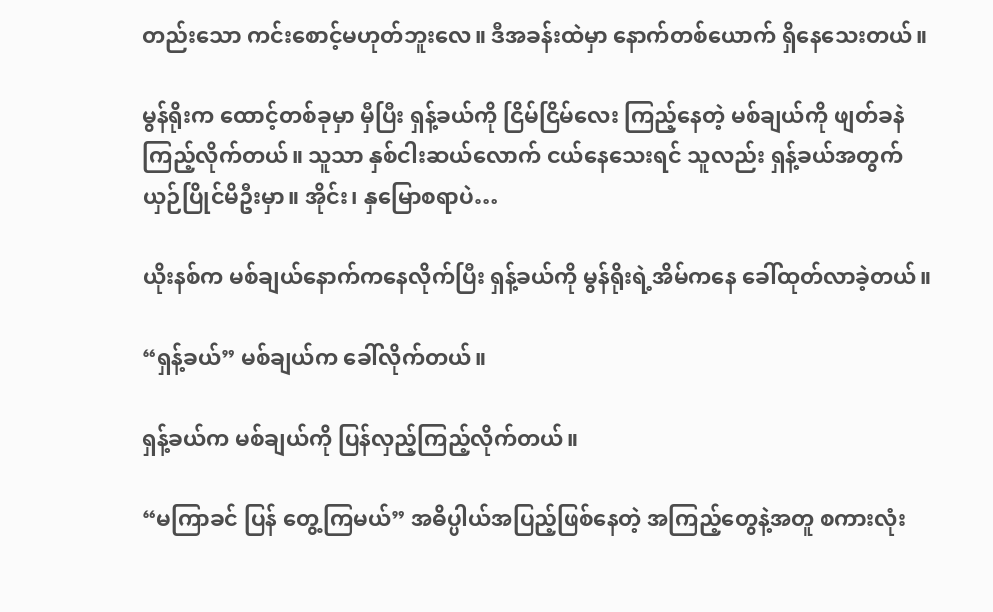တည်းသော ကင်းစောင့်မဟုတ်ဘူးလေ။ ဒီအခန်းထဲမှာ နောက်တစ်ယောက် ရှိနေသေးတယ်။

မွန်ရိုးက ထောင့်တစ်ခုမှာ မှီပြီး ရှန့်ခယ်ကို ငြိမ်ငြိမ်လေး ကြည့်နေတဲ့ မစ်ချယ်ကို ဖျတ်ခနဲကြည့်လိုက်တယ်။ သူသာ နှစ်ငါးဆယ်လောက် ငယ်နေသေးရင် သူလည်း ရှန့်ခယ်အတွက် ယှဉ်ပြိုင်မိဦးမှာ။ အိုင်း၊ နှမြောစရာပဲ…

ယိုးနစ်က မစ်ချယ်နောက်ကနေလိုက်ပြီး ရှန့်ခယ်ကို မွန်ရိုးရဲ့အိမ်ကနေ ခေါ်ထုတ်လာခဲ့တယ်။

“ရှန့်ခယ်” မစ်ချယ်က ခေါ်လိုက်တယ်။

ရှန့်ခယ်က မစ်ချယ်ကို ပြန်လှည့်ကြည့်လိုက်တယ်။

“မကြာခင် ပြန် တွေ့ကြမယ်” အဓိပ္ပါယ်အပြည့်ဖြစ်နေတဲ့ အကြည့်တွေနဲ့အတူ စကားလုံး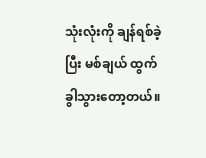သုံးလုံးကို ချန်ရစ်ခဲ့ပြီး မစ်ချယ် ထွက်ခွါသွားတော့တယ်။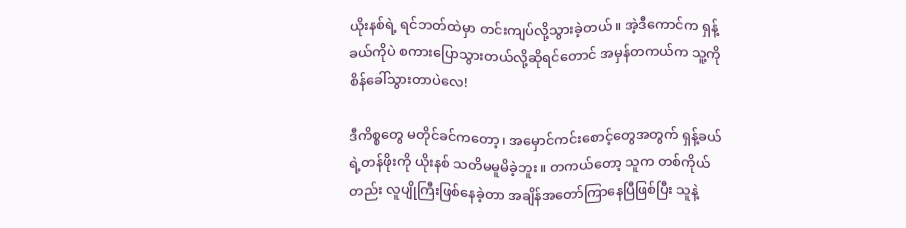ယိုးနစ်ရဲ့ ရင်ဘတ်ထဲမှာ တင်းကျပ်လို့သွားခဲ့တယ်။ အဲ့ဒီကောင်က ရှန့်ခယ်ကိုပဲ စကားပြောသွားတယ်လို့ဆိုရင်တောင် အမှန်တကယ်က သူ့ကို စိန်ခေါ်သွားတာပဲလေ!

ဒီကိစ္စတွေ မတိုင်ခင်ကတော့၊ အမှောင်ကင်းစောင့်တွေအတွက် ရှန့်ခယ်ရဲ့တန်ဖိုးကို ယိုးနစ် သတိမမူမိခဲ့ဘူး။ တကယ်တော့ သူက တစ်ကိုယ်တည်း လူပျိုကြီးဖြစ်နေခဲ့တာ အချိန်အတော်ကြာနေပြီဖြစ်ပြီး သူနဲ့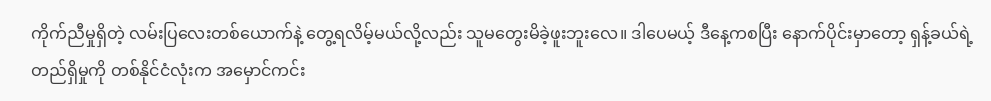ကိုက်ညီမှုရှိတဲ့ လမ်းပြလေးတစ်ယောက်နဲ့ တွေ့ရလိမ့်မယ်လို့လည်း သူမတွေးမိခဲ့ဖူးဘူးလေ။ ဒါပေမယ့် ဒီနေ့ကစပြီး နောက်ပိုင်းမှာတော့ ရှန့်ခယ်ရဲ့ တည်ရှိမှုကို တစ်နိုင်ငံလုံးက အမှောင်ကင်း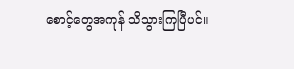စောင့်တွေအကုန် သိသွားကြပြီပင်။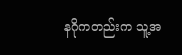နဂိုကတည်းက သူ့အ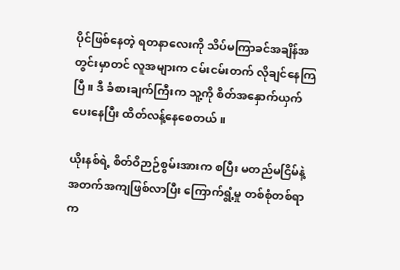ပိုင်ဖြစ်နေတဲ့ ရတနာလေးကို သိပ်မကြာခင်အချိန်အတွင်းမှာတင် လူအများက ငမ်းငမ်းတက် လိုချင်နေကြပြီ။ ဒီ ခံစားချက်ကြီးက သူ့ကို စိတ်အနှောက်ယှက်ပေးနေပြီး ထိတ်လန့်နေစေတယ်။

ယိုးနစ်ရဲ့ စိတ်ဝိဉာဉ်စွမ်းအားက စပြီး မတည်မငြိမ်နဲ့ အတက်အကျဖြစ်လာပြီး ကြောက်ရွံ့မှု တစ်စုံတစ်ရာက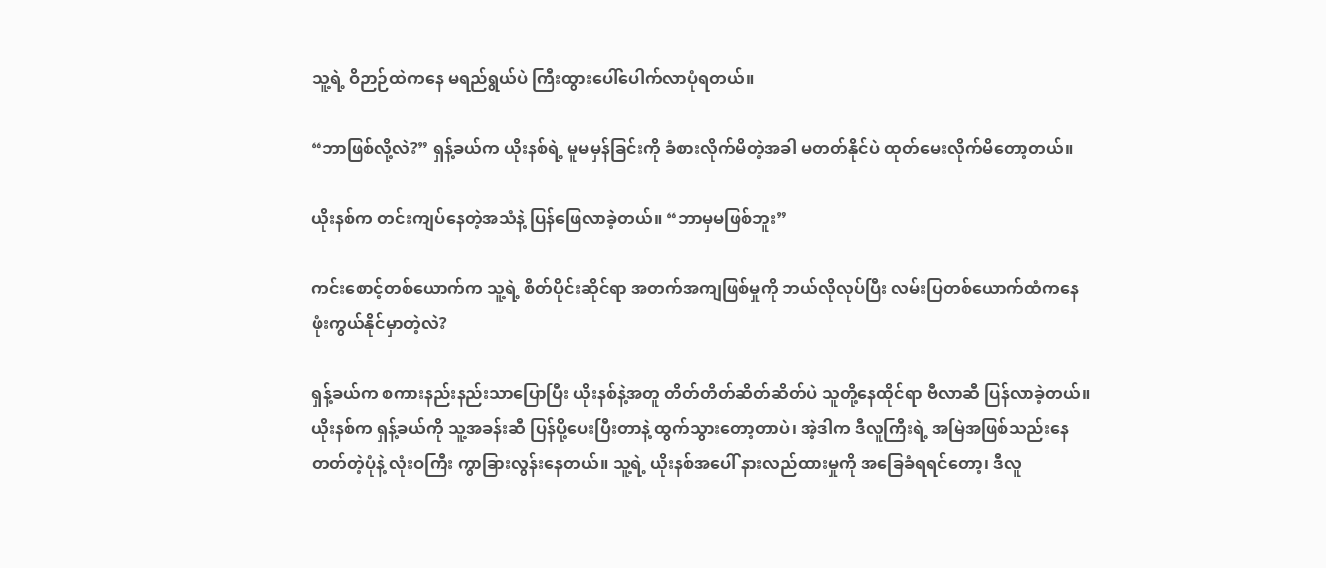သူ့ရဲ့ ဝိဉာဉ်ထဲကနေ မရည်ရွယ်ပဲ ကြီးထွားပေါ်ပေါက်လာပုံရတယ်။

“ဘာဖြစ်လို့လဲ?” ရှန့်ခယ်က ယိုးနစ်ရဲ့ မူမမှန်ခြင်းကို ခံစားလိုက်မိတဲ့အခါ မတတ်နိုင်ပဲ ထုတ်မေးလိုက်မိတော့တယ်။

ယိုးနစ်က တင်းကျပ်နေတဲ့အသံနဲ့ ပြန်ဖြေလာခဲ့တယ်။ “ဘာမှမဖြစ်ဘူး”

ကင်းစောင့်တစ်ယောက်က သူ့ရဲ့ စိတ်ပိုင်းဆိုင်ရာ အတက်အကျဖြစ်မှုကို ဘယ်လိုလုပ်ပြီး လမ်းပြတစ်ယောက်ထံကနေ ဖုံးကွယ်နိုင်မှာတဲ့လဲ?

ရှန့်ခယ်က စကားနည်းနည်းသာပြောပြီး ယိုးနစ်နဲ့အတူ တိတ်တိတ်ဆိတ်ဆိတ်ပဲ သူတို့နေထိုင်ရာ ဗီလာဆီ ပြန်လာခဲ့တယ်။ ယိုးနစ်က ရှန့်ခယ်ကို သူ့အခန်းဆီ ပြန်ပို့ပေးပြီးတာနဲ့ ထွက်သွားတော့တာပဲ၊ အဲ့ဒါက ဒီလူကြီးရဲ့ အမြဲအဖြစ်သည်းနေတတ်တဲ့ပုံနဲ့ လုံးဝကြီး ကွာခြားလွန်းနေတယ်။ သူ့ရဲ့ ယိုးနစ်အပေါ် နားလည်ထားမှုကို အခြေခံရရင်တော့၊ ဒီလူ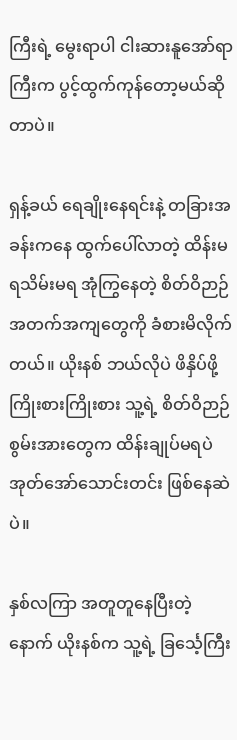ကြီးရဲ့ မွေးရာပါ ငါးဆားနူအော်ရာကြီးက ပွင့်ထွက်ကုန်တော့မယ်ဆိုတာပဲ။

ရှန့်ခယ် ရေချိုးနေရင်းနဲ့ တခြားအခန်းကနေ ထွက်ပေါ်လာတဲ့ ထိန်းမရသိမ်းမရ အုံကြွနေတဲ့ စိတ်ဝိဉာဉ်အတက်အကျတွေကို ခံစားမိလိုက်တယ်။ ယိုးနစ် ဘယ်လိုပဲ ဖိနှိပ်ဖို့ကြိုးစားကြိုးစား သူ့ရဲ့ စိတ်ဝိဉာဉ်စွမ်းအားတွေက ထိန်းချုပ်မရပဲ အုတ်အော်သောင်းတင်း ဖြစ်နေဆဲပဲ။

နှစ်လကြာ အတူတူနေပြီးတဲ့နောက် ယိုးနစ်က သူ့ရဲ့ ခြင်္သေ့ကြီး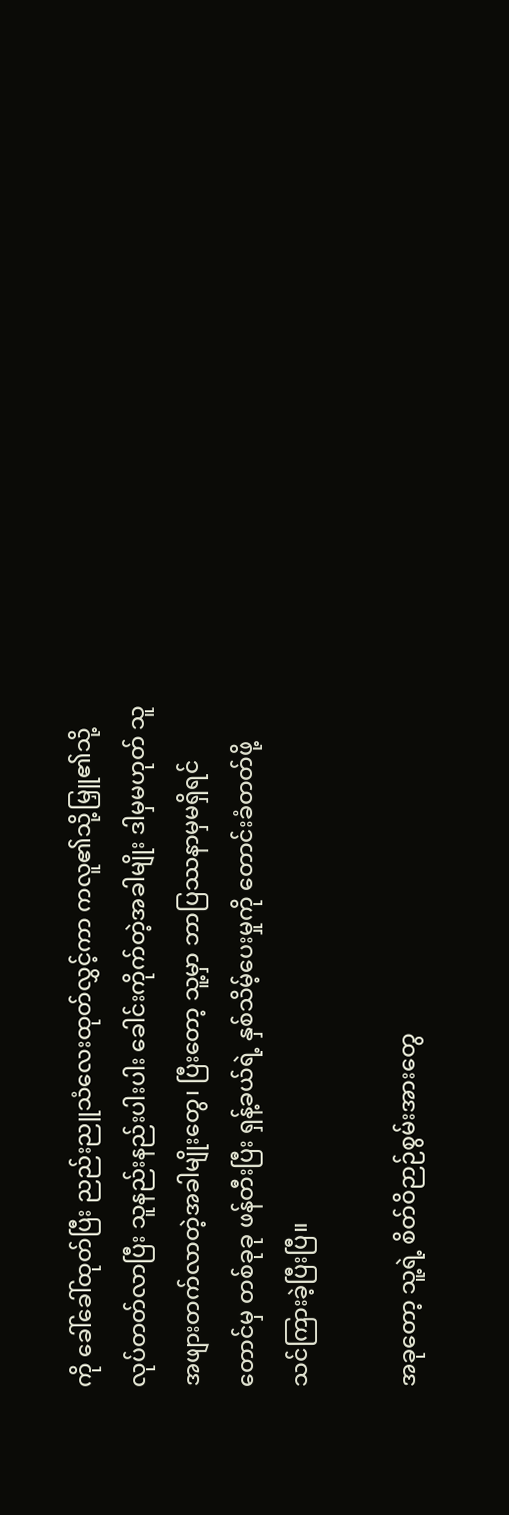ကို ခေါ်ခေါ်ထုတ်ပြီး ညည်းညူသံလေးထုတ်လွှင့်ကာ ကလူ၏သို့မြှူ၏သို့ လုပ်တတ်လာပြီး သူနည်းနည်းပါးပါး ခေါင်းကိုက်တဲ့အခါမျိုး ဒါမှမဟုတ် သူအဖျားတက်လာတဲ့အခါမျိုးတွေ၊ ပြီးတော့ သူ့မှာ ဘာပြဿနာမှမရှိရင်တောင်မှ တစ်ခုခု ဖန်တီးပြီး ရှန့်ခယ်ရဲ့ နှစ်သိမ့်ပေးမှုကို တောင်းခံတတ်ဖို့ သင်ကြားခဲ့ပြီးပြီ။

အခုတော့ သူ့ရဲ့ စိတ်ဝိဉာဉ်စွမ်းအားတွေ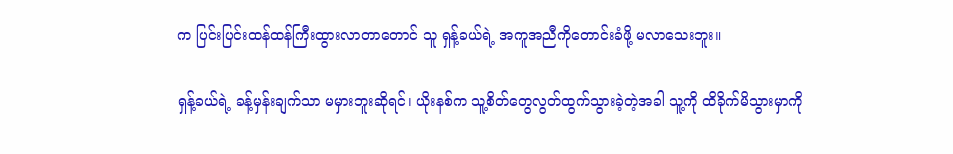က ပြင်းပြင်းထန်ထန်ကြီးထွားလာတာတောင် သူ ရှန့်ခယ်ရဲ့ အကူအညီကိုတောင်းခံဖို့ မလာသေးဘူး။

ရှန့်ခယ်ရဲ့ ခန့်မှန်းချက်သာ မမှားဘူးဆိုရင်၊ ယိုးနစ်က သူ့စိတ်တွေလွတ်ထွက်သွားခဲ့တဲ့အခါ သူ့ကို ထိခိုက်မိသွားမှာကို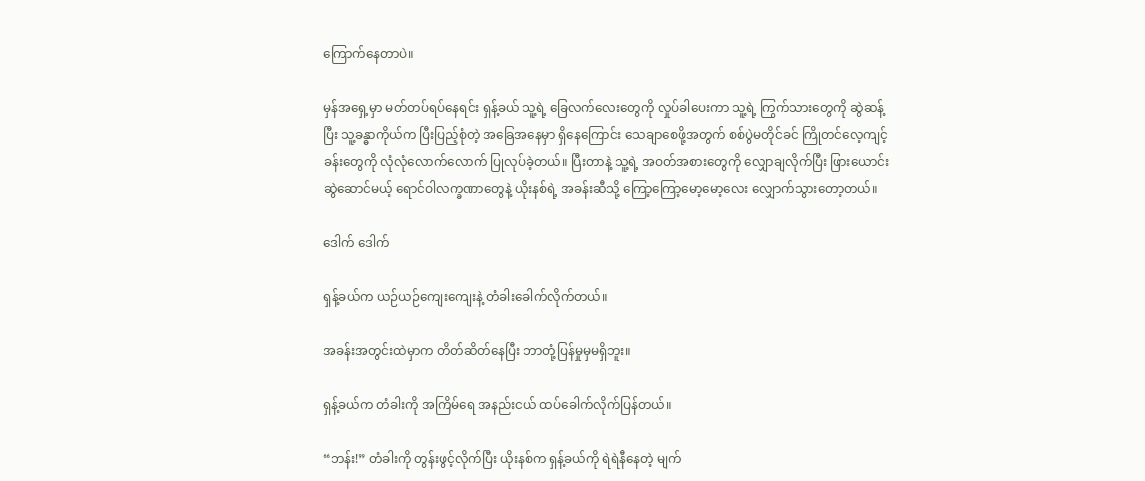ကြောက်နေတာပဲ။

မှန်အရှေ့မှာ မတ်တပ်ရပ်နေရင်း ရှန့်ခယ် သူ့ရဲ့ ခြေလက်လေးတွေကို လှုပ်ခါပေးကာ သူ့ရဲ့ ကြွက်သားတွေကို ဆွဲဆန့်ပြီး သူ့ခန္ဓာကိုယ်က ပြီးပြည့်စုံတဲ့ အခြေအနေမှာ ရှိနေကြောင်း သေချာစေဖို့အတွက် စစ်ပွဲမတိုင်ခင် ကြိုတင်လေ့ကျင့်ခန်းတွေကို လုံလုံလောက်လောက် ပြုလုပ်ခဲ့တယ်။ ပြီးတာနဲ့ သူ့ရဲ့ အဝတ်အစားတွေကို လျှောချလိုက်ပြီး ဖြားယောင်းဆွဲဆောင်မယ့် ရောင်ဝါလက္ခဏာတွေနဲ့ ယိုးနစ်ရဲ့ အခန်းဆီသို့ ကြော့ကြော့မော့မော့လေး လျှောက်သွားတော့တယ်။

ဒေါက် ဒေါက်

ရှန့်ခယ်က ယဉ်ယဉ်ကျေးကျေးနဲ့ တံခါးခေါက်လိုက်တယ်။

အခန်းအတွင်းထဲမှာက တိတ်ဆိတ်နေပြီး ဘာတုံ့ပြန်မှုမှမရှိဘူး။

ရှန့်ခယ်က တံခါးကို အကြိမ်ရေ အနည်းငယ် ထပ်ခေါက်လိုက်ပြန်တယ်။

“ဘန်း!” တံခါးကို တွန်းဖွင့်လိုက်ပြီး ယိုးနစ်က ရှန့်ခယ်ကို ရဲရဲနီနေတဲ့ မျက်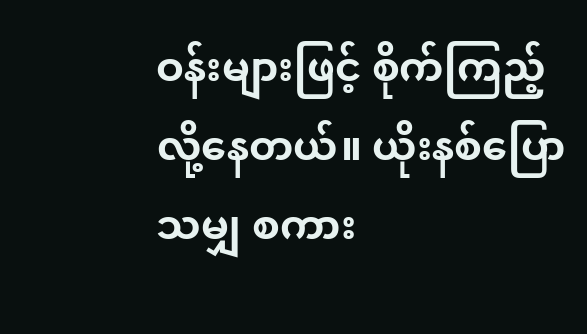ဝန်းများဖြင့် စိုက်ကြည့်လို့နေတယ်။ ယိုးနစ်ပြောသမျှ စကား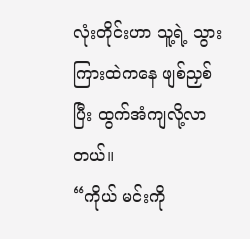လုံးတိုင်းဟာ သူ့ရဲ့ သွားကြားထဲကနေ ဖျစ်ညှစ်ပြီး ထွက်အံကျလို့လာတယ်။
“ကိုယ် မင်းကို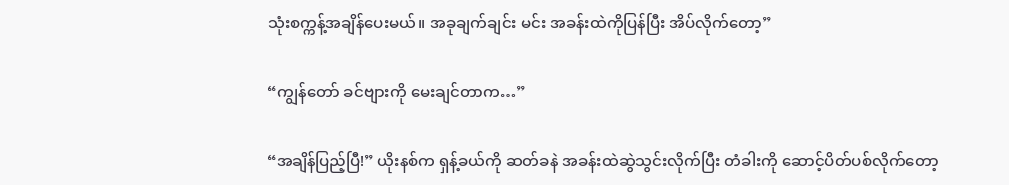သုံးစက္ကန့်အချိန်ပေးမယ်။ အခုချက်ချင်း မင်း အခန်းထဲကိုပြန်ပြီး အိပ်လိုက်တော့”

“ကျွန်တော် ခင်ဗျားကို မေးချင်တာက…”

“အချိန်ပြည့်ပြီ!” ယိုးနစ်က ရှန့်ခယ်ကို ဆတ်ခနဲ အခန်းထဲဆွဲသွင်းလိုက်ပြီး တံခါးကို ဆောင့်ပိတ်ပစ်လိုက်တော့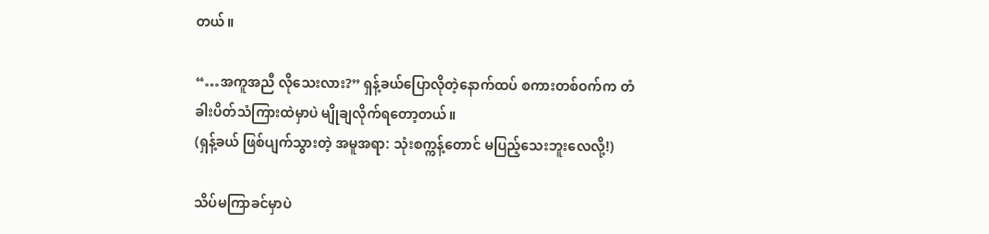တယ်။

“…အကူအညီ လိုသေးလား?” ရှန့်ခယ်ပြောလိုတဲ့နောက်ထပ် စကားတစ်ဝက်က တံခါးပိတ်သံကြားထဲမှာပဲ မျိုချလိုက်ရတော့တယ်။
(ရှန့်ခယ် ဖြစ်ပျက်သွားတဲ့ အမူအရာ: သုံးစက္ကန့်တောင် မပြည့်သေးဘူးလေလို့!)

သိပ်မကြာခင်မှာပဲ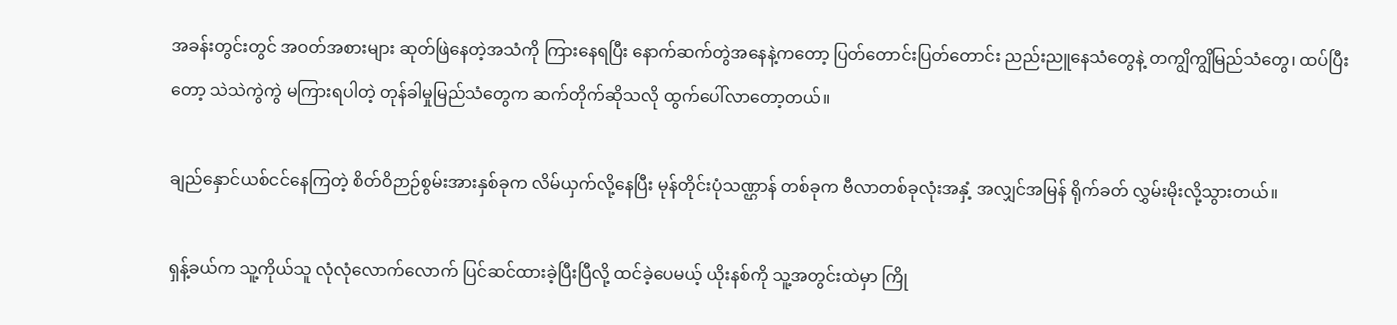အခန်းတွင်းတွင် အဝတ်အစားများ ဆုတ်ဖြဲနေတဲ့အသံကို ကြားနေရပြီး နောက်ဆက်တွဲအနေနဲ့ကတော့ ပြတ်တောင်းပြတ်တောင်း ညည်းညူနေသံတွေနဲ့ တကျွိကျွိမြည်သံတွေ၊ ထပ်ပြီးတော့ သဲသဲကွဲကွဲ မကြားရပါတဲ့ တုန်ခါမှုမြည်သံတွေက ဆက်တိုက်ဆိုသလို ထွက်ပေါ်လာတော့တယ်။

ချည်နှောင်ယစ်ငင်နေကြတဲ့ စိတ်ဝိဉာဉ်စွမ်းအားနှစ်ခုက လိမ်ယှက်လို့နေပြီး မုန်တိုင်းပုံသဏ္ဌာန် တစ်ခုက ဗီလာတစ်ခုလုံးအနှံ့ အလျှင်အမြန် ရိုက်ခတ် လွှမ်းမိုးလို့သွားတယ်။

ရှန့်ခယ်က သူ့ကိုယ်သူ လုံလုံလောက်လောက် ပြင်ဆင်ထားခဲ့ပြီးပြီလို့ ထင်ခဲ့ပေမယ့် ယိုးနစ်ကို သူ့အတွင်းထဲမှာ ကြို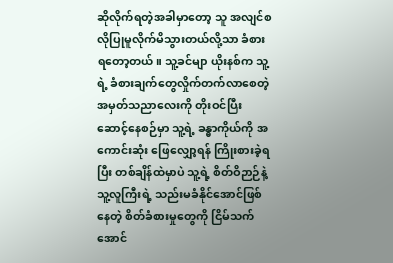ဆိုလိုက်ရတဲ့အခါမှာတော့ သူ အလျင်စလိုပြုမူလိုက်မိသွားတယ်လို့သာ ခံစားရတော့တယ်။ သူ့ခင်မျာ ယိုးနစ်က သူ့ရဲ့ ခံစားချက်တွေလှိုက်တက်လာစေတဲ့ အမှတ်သညာလေးကို တိုးဝင်ပြီး ဆောင့်နေစဉ်မှာ သူ့ရဲ့ ခန္ဓာကိုယ်ကို အကောင်းဆုံး ဖြေလျှော့ရန် ကြိုးစားခဲ့ရပြီး တစ်ချိန်ထဲမှာပဲ သူ့ရဲ့ စိတ်ဝိဉာဉ်နဲ့  သူ့လူကြီးရဲ့ သည်းမခံနိုင်အောင်ဖြစ်နေတဲ့ စိတ်ခံစားမှုတွေကို ငြိမ်သက်အောင်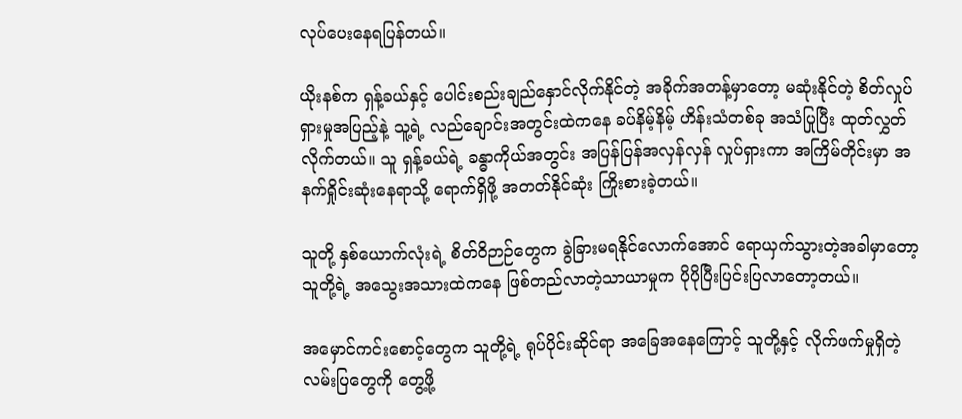လုပ်ပေးနေရပြန်တယ်။

ယိုးနစ်က ရှန့်ခယ်နှင့် ပေါင်းစည်းချည်နှောင်လိုက်နိုင်တဲ့ အခိုက်အတန့်မှာတော့ မဆုံးနိုင်တဲ့ စိတ်လှုပ်ရှားမှုအပြည့်နဲ့ သူ့ရဲ့ လည်ချောင်းအတွင်းထဲကနေ ခပ်နိမ့်နိမ့် ဟိန်းသံတစ်ခု အသံပြုပြီး ထုတ်လွှတ်လိုက်တယ်။ သူ ရှန့်ခယ်ရဲ့ ခန္ဓာကိုယ်အတွင်း အပြန်ပြန်အလှန်လှန် လှုပ်ရှားကာ အကြိမ်တိုင်းမှာ အနက်ရှိုင်းဆုံးနေရာသို့ ရောက်ရှိဖို့ အတတ်နိုင်ဆုံး ကြိုးစားခဲ့တယ်။

သူတို့ နှစ်ယောက်လုံးရဲ့ စိတ်ဝိဉာဉ်တွေက ခွဲခြားမရနိုင်လောက်အောင် ရောယှက်သွားတဲ့အခါမှာတော့ သူတို့ရဲ့ အသွေးအသားထဲကနေ ဖြစ်တည်လာတဲ့သာယာမှုက ပိုပိုပြီးပြင်းပြလာတော့တယ်။

အမှောင်ကင်းစောင့်တွေက သူတို့ရဲ့ ရုပ်ပိုင်းဆိုင်ရာ အခြေအနေကြောင့် သူတို့နှင့် လိုက်ဖက်မှုရှိတဲ့ လမ်းပြတွေကို တွေ့ဖို့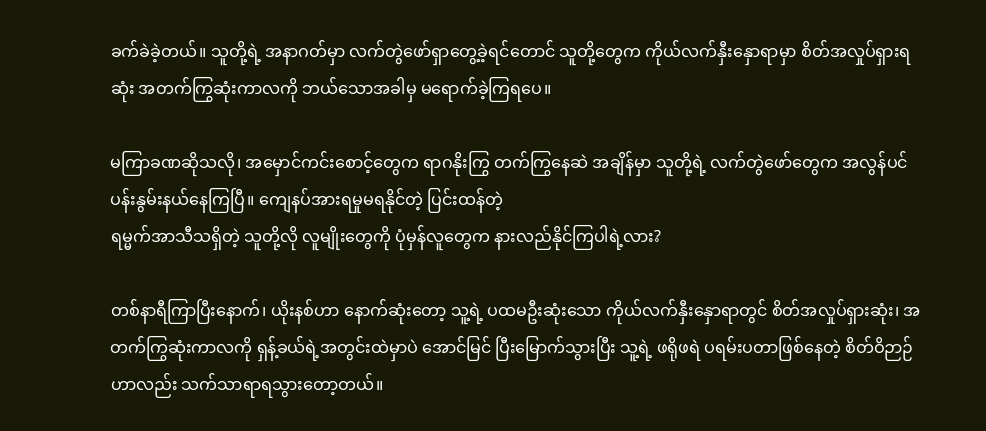ခက်ခဲခဲ့တယ်။ သူတို့ရဲ့ အနာဂတ်မှာ လက်တွဲဖော်ရှာတွေ့ခဲ့ရင်တောင် သူတို့တွေက ကိုယ်လက်နှီးနှောရာမှာ စိတ်အလှုပ်ရှားရဆုံး အတက်ကြွဆုံးကာလကို ဘယ်သောအခါမှ မရောက်ခဲ့ကြရပေ။

မကြာခဏဆိုသလို၊ အမှောင်ကင်းစောင့်တွေက ရာဂနိုးကြွ တက်ကြွနေဆဲ အချိန်မှာ သူတို့ရဲ့ လက်တွဲဖော်တွေက အလွန်ပင်ပန်းနွမ်းနယ်နေကြပြီ။ ကျေနပ်အားရမှုမရနိုင်တဲ့ ပြင်းထန်တဲ့
ရမ္မက်အာသီသရှိတဲ့ သူတို့လို လူမျိုးတွေကို ပုံမှန်လူတွေက နားလည်နိုင်ကြပါရဲ့လား?

တစ်နာရီကြာပြီးနောက်၊ ယိုးနစ်ဟာ နောက်ဆုံးတော့ သူ့ရဲ့ ပထမဦးဆုံးသော ကိုယ်လက်နှီးနှောရာတွင် စိတ်အလှုပ်ရှားဆုံး၊ အတက်ကြွဆုံးကာလကို ရှန့်ခယ်ရဲ့အတွင်းထဲမှာပဲ အောင်မြင် ပြီးမြောက်သွားပြီး သူ့ရဲ့ ဖရိုဖရဲ ပရမ်းပတာဖြစ်နေတဲ့ စိတ်ဝိဉာဉ်ဟာလည်း သက်သာရာရသွားတော့တယ်။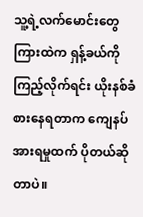သူ့ရဲ့လက်မောင်းတွေကြားထဲက ရှန့်ခယ်ကို ကြည့်လိုက်ရင်း ယိုးနစ်ခံစားနေရတာက ကျေနပ်အားရမှုထက် ပိုတယ်ဆိုတာပဲ။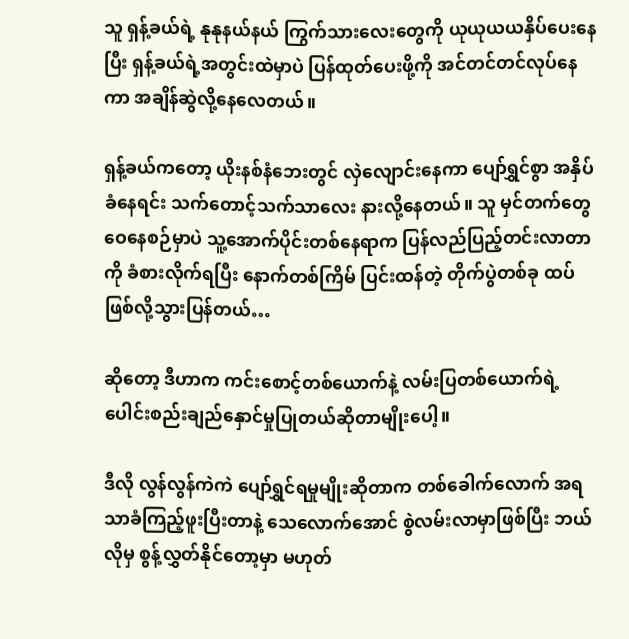သူ ရှန့်ခယ်ရဲ့ နုနုနယ်နယ် ကြွက်သားလေးတွေကို ယုယုယယနှိပ်ပေးနေပြီး ရှန့်ခယ်ရဲ့အတွင်းထဲမှာပဲ ပြန်ထုတ်ပေးဖို့ကို အင်တင်တင်လုပ်နေကာ အချိန်ဆွဲလို့နေလေတယ်။

ရှန့်ခယ်ကတော့ ယိုးနစ်နံဘေးတွင် လှဲလျောင်းနေကာ ပျော်ရွှင်စွာ အနှိပ်ခံနေရင်း သက်တောင့်သက်သာလေး နားလို့နေတယ်။ သူ မှင်တက်တွေဝေနေစဉ်မှာပဲ သူ့အောက်ပိုင်းတစ်နေရာက ပြန်လည်ပြည့်တင်းလာတာကို ခံစားလိုက်ရပြီး နောက်တစ်ကြိမ် ပြင်းထန်တဲ့ တိုက်ပွဲတစ်ခု ထပ်ဖြစ်လို့သွားပြန်တယ်…

ဆိုတော့ ဒီဟာက ကင်းစောင့်တစ်ယောက်နဲ့ လမ်းပြတစ်ယောက်ရဲ့ ပေါင်းစည်းချည်နှောင်မှုပြုတယ်ဆိုတာမျိုးပေါ့။

ဒီလို လွန်လွန်ကဲကဲ ပျော်ရွှင်ရမှုမျိုးဆိုတာက တစ်ခေါက်လောက် အရသာခံကြည့်ဖူးပြီးတာနဲ့ သေလောက်အောင် စွဲလမ်းလာမှာဖြစ်ပြီး ဘယ်လိုမှ စွန့်လွှတ်နိုင်တော့မှာ မဟုတ်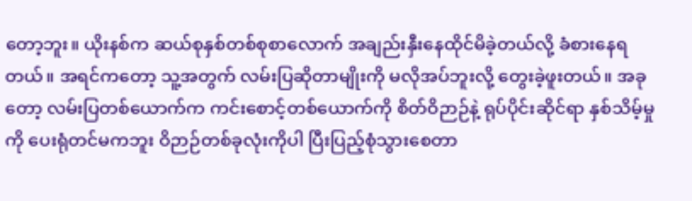တော့ဘူး။ ယိုးနစ်က ဆယ်စုနှစ်တစ်စုစာလောက် အချည်းနှီးနေထိုင်မိခဲ့တယ်လို့ ခံစားနေရတယ်။ အရင်ကတော့ သူ့အတွက် လမ်းပြဆိုတာမျိုးကို မလိုအပ်ဘူးလို့ တွေးခဲ့ဖူးတယ်။ အခုတော့ လမ်းပြတစ်ယောက်က ကင်းစောင့်တစ်ယောက်ကို စိတ်ဝိဉာဉ်နဲ့ ရုပ်ပိုင်းဆိုင်ရာ နှစ်သိမ့်မှုကို ပေးရုံတင်မကဘူး ဝိဉာဉ်တစ်ခုလုံးကိုပါ ပြီးပြည့်စုံသွားစေတာ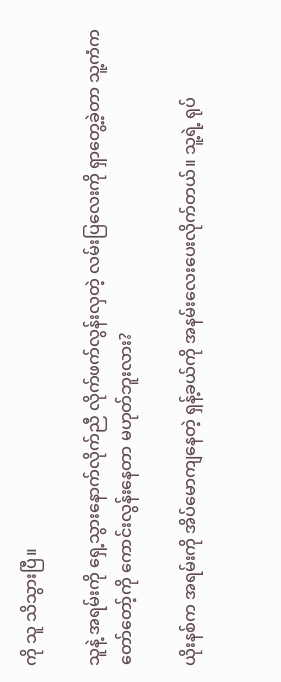ကို သူ သိသွားပြီ။

သူနဲ့ အရမ်းကို ရှေ့သွားနောက်လိုက်ညီ လိုက်ဖက်လွန်းလှတဲ့ လမ်းပြလေးကို ရှာတွေ့ခဲ့တာ သူ့ကံက တော်တော့်ကို ကောင်းလွန်းနေတာ မဟုတ်ဘူးလား?

ယိုးနစ်က အရမ်းကို အိပ်မောကျနေတဲ့ ရှန့်ခယ်ကို အနမ်းလေးပေးလိုက်တယ်။ သူ့ရဲ့ ရုပ်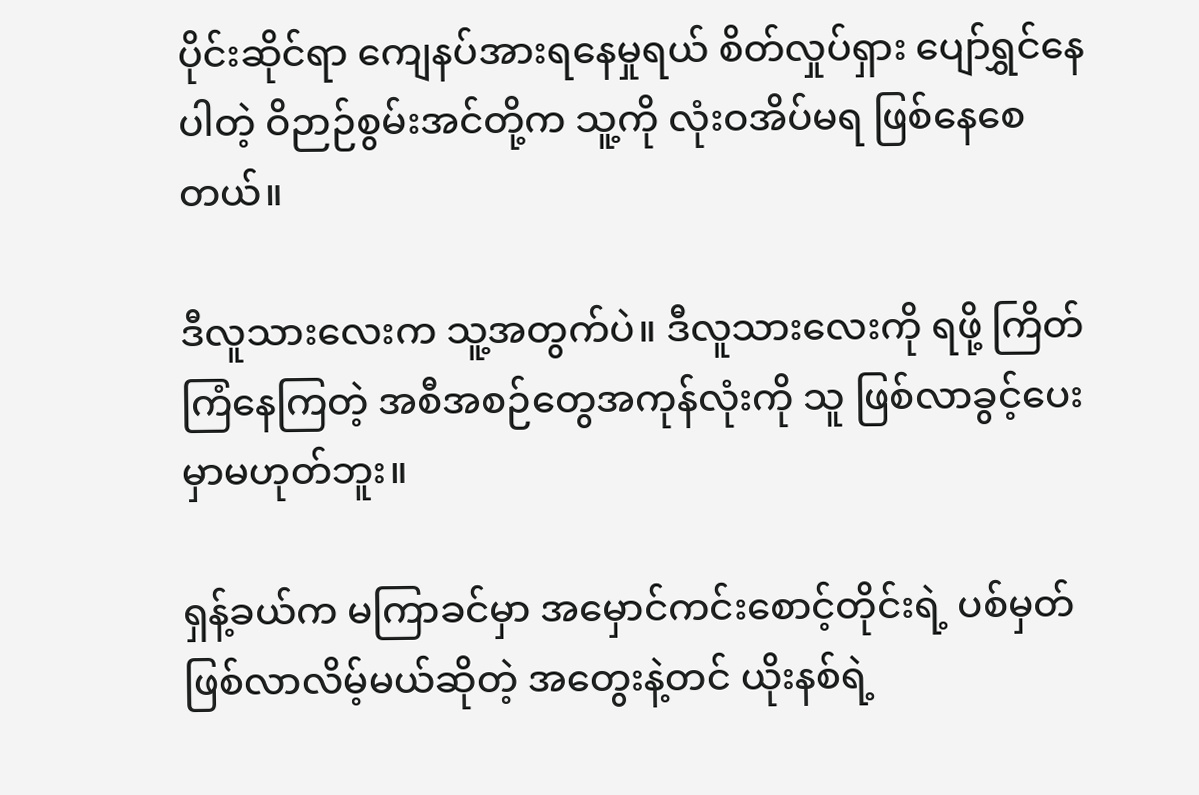ပိုင်းဆိုင်ရာ ကျေနပ်အားရနေမှုရယ် စိတ်လှုပ်ရှား ပျော်ရွှင်နေပါတဲ့ ဝိဉာဉ်စွမ်းအင်တို့က သူ့ကို လုံးဝအိပ်မရ ဖြစ်နေစေတယ်။

ဒီလူသားလေးက သူ့အတွက်ပဲ။ ဒီလူသားလေးကို ရဖို့ ကြိတ်ကြံနေကြတဲ့ အစီအစဉ်တွေအကုန်လုံးကို သူ ဖြစ်လာခွင့်ပေးမှာမဟုတ်ဘူး။

ရှန့်ခယ်က မကြာခင်မှာ အမှောင်ကင်းစောင့်တိုင်းရဲ့ ပစ်မှတ်ဖြစ်လာလိမ့်မယ်ဆိုတဲ့ အတွေးနဲ့တင် ယိုးနစ်ရဲ့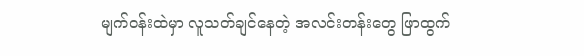မျက်ဝန်းထဲမှာ လူသတ်ချင်နေတဲ့ အလင်းတန်းတွေ ဖြာထွက်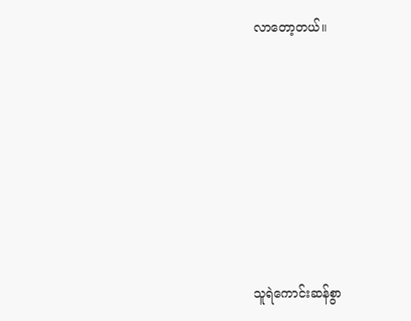လာတော့တယ်။









သူရဲကောင်းဆန်စွာ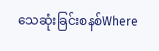သေဆုံးခြင်းစနစ်Where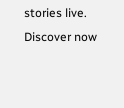stories live. Discover now